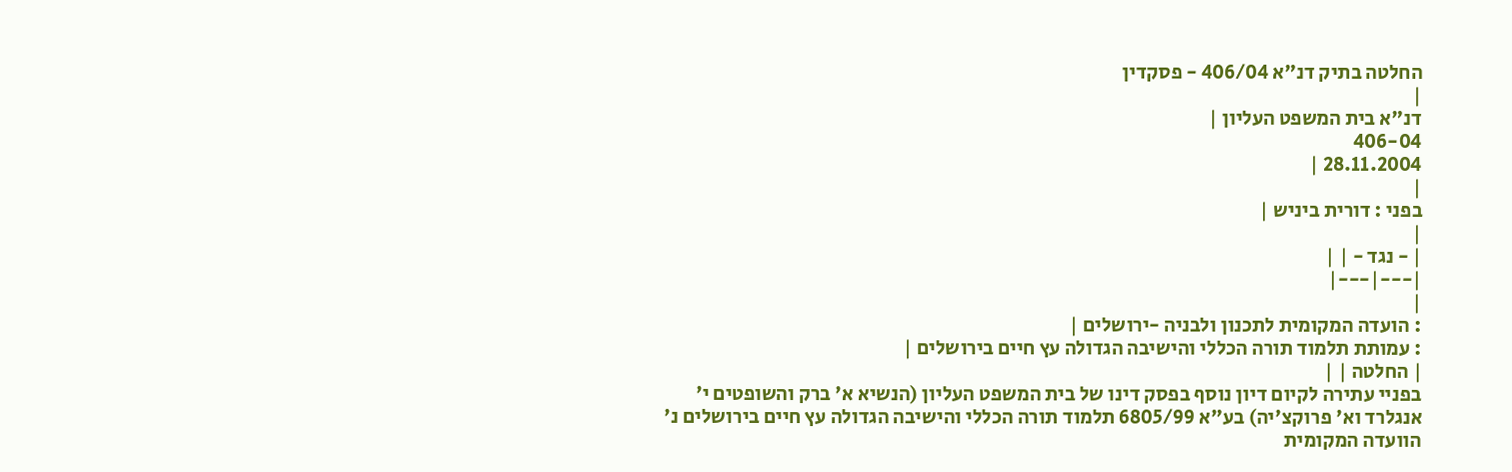החלטה בתיק דנ"א 406/04 - פסקדין
|
דנ"א בית המשפט העליון |
406-04
28.11.2004 |
|
בפני : דורית ביניש |
|
| - נגד - | |
|---|---|
|
: הועדה המקומית לתכנון ולבניה -ירושלים |
: עמותת תלמוד תורה הכללי והישיבה הגדולה עץ חיים בירושלים |
| החלטה | |
בפניי עתירה לקיום דיון נוסף בפסק דינו של בית המשפט העליון (הנשיא א' ברק והשופטים י' אנגלרד וא' פרוקצ'יה) בע"א 6805/99 תלמוד תורה הכללי והישיבה הגדולה עץ חיים בירושלים נ' הוועדה המקומית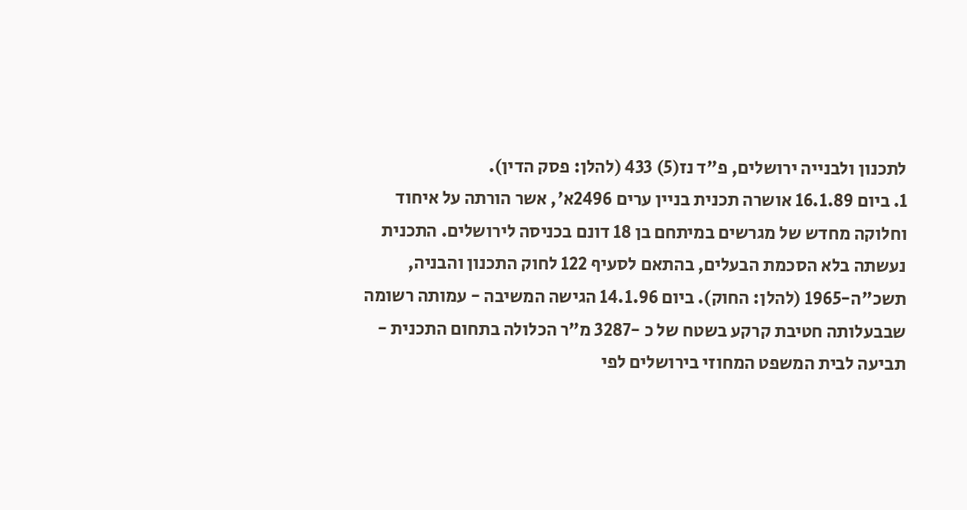לתכנון ולבנייה ירושלים, פ"ד נז(5) 433 (להלן: פסק הדין).
1. ביום 16.1.89 אושרה תכנית בניין ערים 2496א', אשר הורתה על איחוד וחלוקה מחדש של מגרשים במיתחם בן 18 דונם בכניסה לירושלים. התכנית נעשתה בלא הסכמת הבעלים, בהתאם לסעיף 122 לחוק התכנון והבניה, תשכ"ה-1965 (להלן: החוק). ביום 14.1.96 הגישה המשיבה - עמותה רשומה שבבעלותה חטיבת קרקע בשטח של כ -3287 מ"ר הכלולה בתחום התכנית - תביעה לבית המשפט המחוזי בירושלים לפי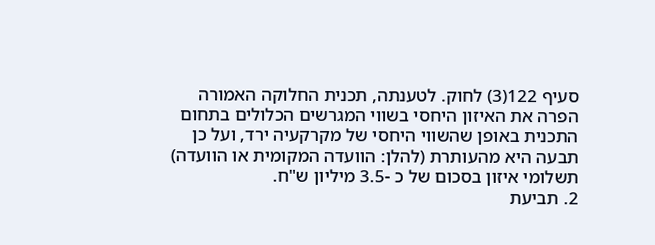סעיף 122(3) לחוק. לטענתה, תכנית החלוקה האמורה הפרה את האיזון היחסי בשווי המגרשים הכלולים בתחום התכנית באופן שהשווי היחסי של מקרקעיה ירד, ועל כן תבעה היא מהעותרת (להלן: הוועדה המקומית או הוועדה) תשלומי איזון בסכום של כ -3.5 מיליון ש"ח.
2. תביעת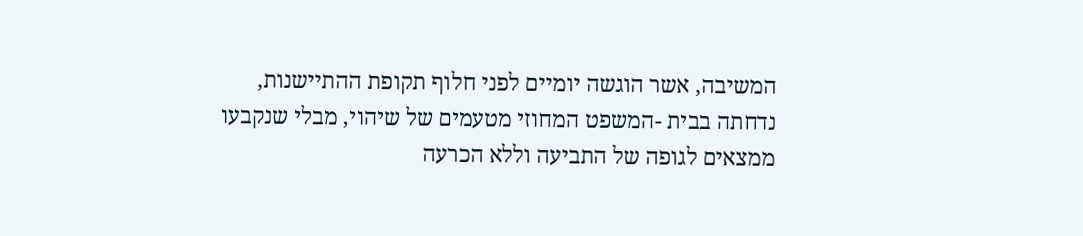המשיבה, אשר הוגשה יומיים לפני חלוף תקופת ההתיישנות, נדחתה בבית -המשפט המחוזי מטעמים של שיהוי, מבלי שנקבעו ממצאים לגופה של התביעה וללא הכרעה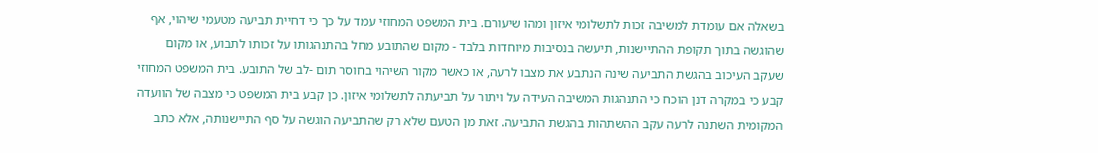בשאלה אם עומדת למשיבה זכות לתשלומי איזון ומהו שיעורם. בית המשפט המחוזי עמד על כך כי דחיית תביעה מטעמי שיהוי, אף שהוגשה בתוך תקופת ההתיישנות, תיעשה בנסיבות מיוחדות בלבד - מקום שהתובע מחל בהתנהגותו על זכותו לתבוע, או מקום שעקב העיכוב בהגשת התביעה שינה הנתבע את מצבו לרעה, או כאשר מקור השיהוי בחוסר תום -לב של התובע. בית המשפט המחוזי קבע כי במקרה דנן הוכח כי התנהגות המשיבה העידה על ויתור על תביעתה לתשלומי איזון. כן קבע בית המשפט כי מצבה של הוועדה המקומית השתנה לרעה עקב ההשתהות בהגשת התביעה. זאת מן הטעם שלא רק שהתביעה הוגשה על סף התיישנותה, אלא כתב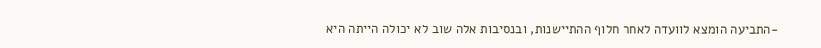-התביעה הומצא לוועדה לאחר חלוף ההתיישנות, ובנסיבות אלה שוב לא יכולה הייתה היא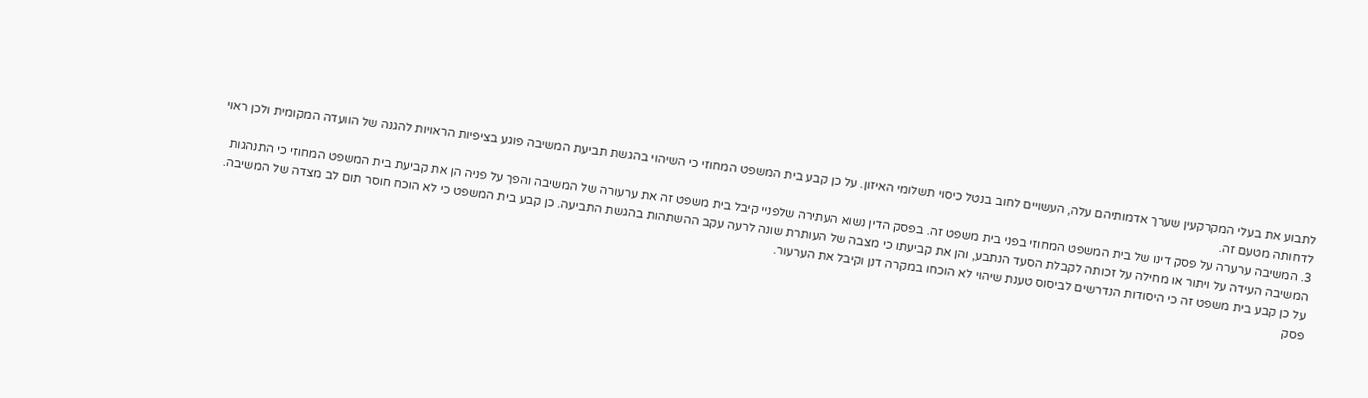לתבוע את בעלי המקרקעין שערך אדמותיהם עלה, העשויים לחוב בנטל כיסוי תשלומי האיזון. על כן קבע בית המשפט המחוזי כי השיהוי בהגשת תביעת המשיבה פוגע בציפיות הראויות להגנה של הוועדה המקומית ולכן ראוי לדחותה מטעם זה.
3. המשיבה ערערה על פסק דינו של בית המשפט המחוזי בפני בית משפט זה. בפסק הדין נשוא העתירה שלפניי קיבל בית משפט זה את ערעורה של המשיבה והפך על פניה הן את קביעת בית המשפט המחוזי כי התנהגות המשיבה העידה על ויתור או מחילה על זכותה לקבלת הסעד הנתבע, והן את קביעתו כי מצבה של העותרת שונה לרעה עקב ההשתהות בהגשת התביעה. כן קבע בית המשפט כי לא הוכח חוסר תום לב מצדה של המשיבה. על כן קבע בית משפט זה כי היסודות הנדרשים לביסוס טענת שיהוי לא הוכחו במקרה דנן וקיבל את הערעור.
פסק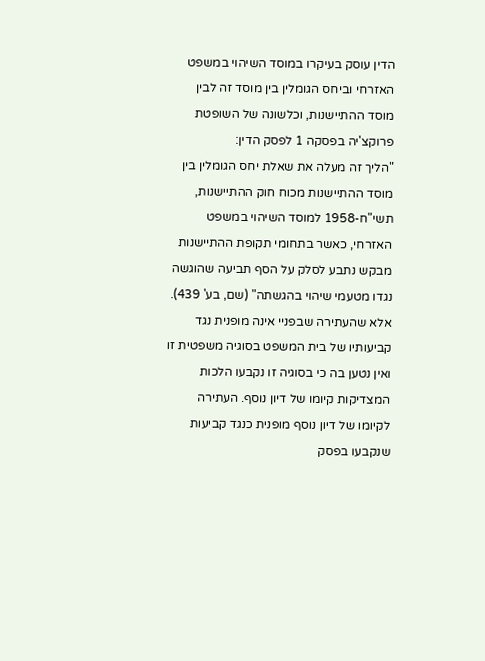הדין עוסק בעיקרו במוסד השיהוי במשפט האזרחי וביחס הגומלין בין מוסד זה לבין מוסד ההתיישנות, וכלשונה של השופטת פרוקצ'יה בפסקה 1 לפסק הדין:
"הליך זה מעלה את שאלת יחס הגומלין בין מוסד ההתיישנות מכוח חוק ההתיישנות, תשי"ח-1958 למוסד השיהוי במשפט האזרחי, כאשר בתחומי תקופת ההתיישנות מבקש נתבע לסלק על הסף תביעה שהוגשה נגדו מטעמי שיהוי בהגשתה" (שם, בע' 439).
אלא שהעתירה שבפניי אינה מופנית נגד קביעותיו של בית המשפט בסוגיה משפטית זו ואין נטען בה כי בסוגיה זו נקבעו הלכות המצדיקות קיומו של דיון נוסף. העתירה לקיומו של דיון נוסף מופנית כנגד קביעות שנקבעו בפסק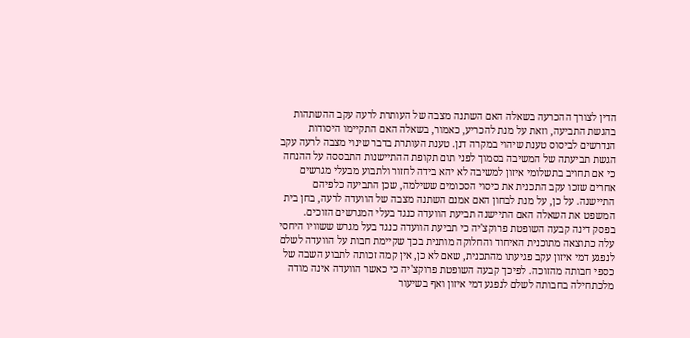הדין לצורך ההכרעה בשאלה האם השתנה מצבה של העותרת לרעה עקב ההשתהות בהגשת התביעה, וזאת על מנת להכריע, כאמור, בשאלה האם התקיימו היסודות הנדרשים לביסוס טענת שיהוי במקרה דנן. טענת העותרת בדבר שינוי מצבה לרעה עקב הגשת תביעתה של המשיבה בסמוך לפני תום תקופת ההתיישנות התבססה על ההנחה כי אם תחויב בתשלומי איזון למשיבה לא יהא בידה לחזור ולתבוע מבעלי מגרשים אחרים שזכו עקב התכנית את כיסוי הסכומים ששילמה, שכן התביעה כלפיהם התיישנה. על כן, על מנת לבחון האם אמנם השתנה מצבה של הוועדה לרעה, בחן בית המשפט את השאלה האם התיישנה תביעת הוועדה כנגד בעלי המגרשים הזוכים.
בפסק דינה קבעה השופטת פרוקצ'יה כי תביעת הוועדה כנגד בעל מגרש ששוויו היחסי עלה כתוצאה מתוכנית האיחוד והחלוקה מותנית בכך שקיימת חבות על הוועדה לשלם לנפגע דמי איזון עקב פגיעתו מהתכנית, שאם לא כן, אין קמה זכותה לתבוע השבה של כספי חבותה מהזוכה. לפיכך קבעה השופטת פרוקצ'יה כי כאשר הוועדה אינה מודה מלכתחילה בחבותה לשלם לנפגע דמי איזון ואף בשיעור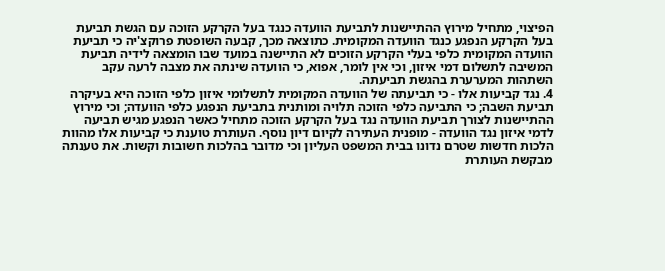הפיצוי, מתחיל מירוץ ההתיישנות לתביעת הוועדה כנגד בעל הקרקע הזוכה עם הגשת תביעת בעל הקרקע הנפגע כנגד הוועדה המקומית. כתוצאה מכך, קבעה השופטת פרוקצ'יה כי תביעת הוועדה המקומית כלפי בעלי הקרקע הזוכים לא התיישנה במועד שבו הומצאה לידיה תביעת המשיבה לתשלום דמי איזון, וכי אין לומר, אפוא, כי הוועדה שינתה את מצבה לרעה עקב השתהות המערערת בהגשת תביעתה.
4. נגד קביעות אלו - כי תביעתה של הוועדה המקומית לתשלומי איזון כלפי הזוכה היא בעיקרה תביעת השבה; כי התביעה כלפי הזוכה תלויה ומותנית בתביעת הנפגע כלפי הוועדה; וכי מירוץ ההתיישנות לצורך תביעת הוועדה נגד בעל הקרקע הזוכה מתחיל כאשר הנפגע מגיש תביעה לדמי איזון נגד הוועדה - מופנית העתירה לקיום דיון נוסף. העותרת טוענת כי קביעות אלו מהוות הלכות חדשות שטרם נדונו בבית המשפט העליון וכי מדובר בהלכות חשובות וקשות. את טענתה מבקשת העותרת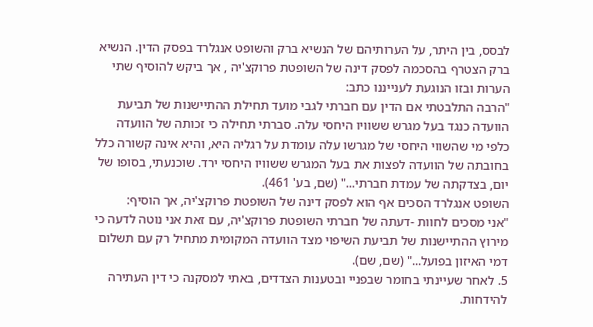לבסס, בין היתר, על הערותיהם של הנשיא ברק והשופט אנגלרד בפסק הדין. הנשיא ברק הצטרף בהסכמה לפסק דינה של השופטת פרוקצ'יה , אך ביקש להוסיף שתי הערות ובזו הנוגעת לענייננו כתב:
"הרבה התלבטתי אם הדין עם חברתי לגבי מועד תחילת ההתיישנות של תביעת הוועדה כנגד בעל מגרש ששוויו היחסי עלה. סברתי תחילה כי זכותה של הוועדה כלפי מי שהשווי היחסי של מגרשו עלה עומדת על רגליה היא, והיא אינה קשורה כלל בחובתה של הוועדה לפצות את בעל המגרש ששוויו היחסי ירד. שוכנעתי, בסופו של יום, בצדקתה של עמדת חברתי..." (שם, בע' 461).
השופט אנגלרד הסכים אף הוא לפסק דינה של השופטת פרוקצ'יה, אך הוסיף:
"אני מסכים לחוות -דעתה של חברתי השופטת פרוקצ'יה, עם זאת אני נוטה לדעה כי מירוץ ההתיישנות של תביעת השיפוי מצד הוועדה המקומית מתחיל רק עם תשלום דמי האיזון בפועל..." (שם, שם).
5. לאחר שעיינתי בחומר שבפניי ובטענות הצדדים, באתי למסקנה כי דין העתירה להידחות.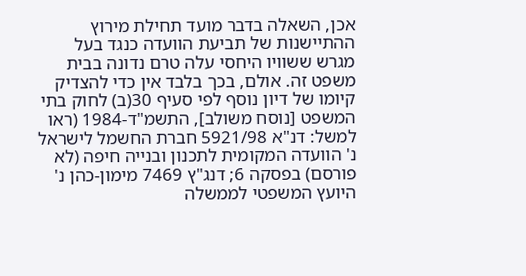אכן, השאלה בדבר מועד תחילת מירוץ ההתיישנות של תביעת הוועדה כנגד בעל מגרש ששוויו היחסי עלה טרם נדונה בבית משפט זה. אולם, בכך בלבד אין כדי להצדיק קיומו של דיון נוסף לפי סעיף 30(ב) לחוק בתי המשפט [נוסח משולב], התשמ"ד-1984 (ראו למשל: דנ"א 5921/98 חברת החשמל לישראל נ' הוועדה המקומית לתכנון ובנייה חיפה (לא פורסם) בפסקה 6; דנג"ץ 7469 מימון-כהן נ' היועץ המשפטי לממשלה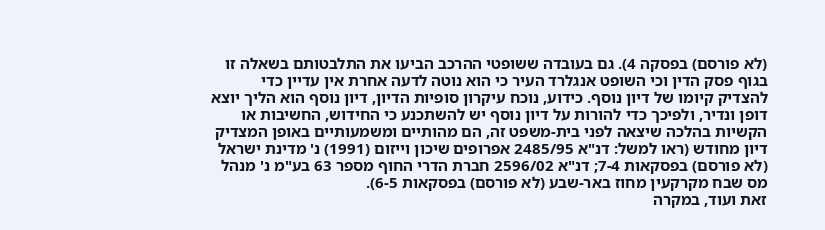(לא פורסם) בפסקה 4). גם בעובדה ששופטי ההרכב הביעו את התלבטותם בשאלה זו בגוף פסק הדין וכי השופט אנגלרד העיר כי הוא נוטה לדעה אחרת אין עדיין כדי להצדיק קיומו של דיון נוסף. כידוע, נוכח עיקרון סופיות הדיון, דיון נוסף הוא הליך יוצא דופן ונדיר, ולפיכך כדי להורות על דיון נוסף יש להשתכנע כי החידוש, החשיבות או הקשיות בהלכה שיצאה לפני בית-משפט זה, הם מהותיים ומשמעותיים באופן המצדיק דיון מחודש (ראו למשל: דנ"א 2485/95 אפרופים שיכון וייזום (1991) נ' מדינת ישראל (לא פורסם) בפסקאות 7-4; דנ"א 2596/02 חברת הדרי החוף מספר 63 בע"מ נ' מנהל מס שבח מקרקעין מחוז באר-שבע (לא פורסם) בפסקאות 6-5).
זאת ועוד, במקרה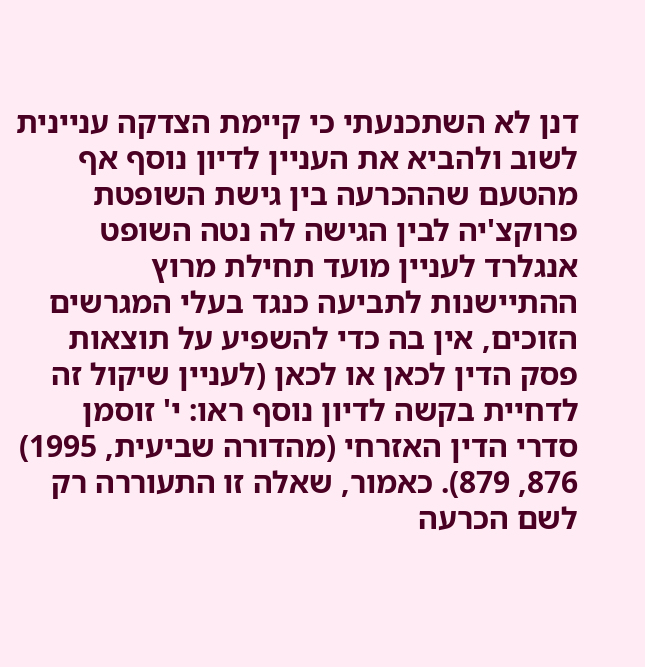דנן לא השתכנעתי כי קיימת הצדקה עניינית לשוב ולהביא את העניין לדיון נוסף אף מהטעם שההכרעה בין גישת השופטת פרוקצ'יה לבין הגישה לה נטה השופט אנגלרד לעניין מועד תחילת מרוץ ההתיישנות לתביעה כנגד בעלי המגרשים הזוכים, אין בה כדי להשפיע על תוצאות פסק הדין לכאן או לכאן (לעניין שיקול זה לדחיית בקשה לדיון נוסף ראו: י' זוסמן סדרי הדין האזרחי (מהדורה שביעית, 1995) 876, 879). כאמור, שאלה זו התעוררה רק לשם הכרעה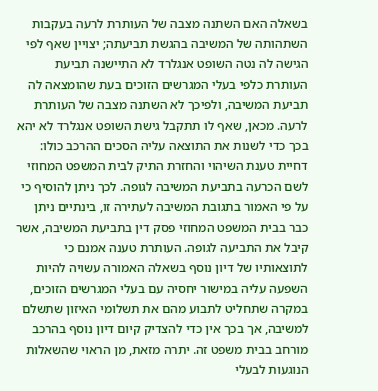בשאלה האם השתנה מצבה של העותרת לרעה בעקבות השתהותה של המשיבה בהגשת תביעתה; יצויין שאף לפי הגישה לה נטה השופט אנגלרד לא התיישנה תביעת העותרת כלפי בעלי המגרשים הזוכים בעת שהומצאה לה תביעת המשיבה, ולפיכך לא השתנה מצבה של העותרת לרעה. מכאן, שאף לו תתקבל גישת השופט אנגלרד לא יהא בכך כדי לשנות את התוצאה עליה הסכים ההרכב כולו: דחיית טענת השיהוי והחזרת התיק לבית המשפט המחוזי לשם הכרעה בתביעת המשיבה לגופה. לכך ניתן להוסיף כי על פי האמור בתגובת המשיבה לעתירה זו, בינתיים ניתן כבר בבית המשפט המחוזי פסק דין בתביעת המשיבה, אשר קיבל את התביעה לגופה. העותרת טענה אמנם כי לתוצאותיו של דיון נוסף בשאלה האמורה עשויה להיות השפעה עליה במישור יחסיה עם בעלי המגרשים הזוכים, במקרה שתחליט לתבוע מהם את תשלומי האיזון שתשלם למשיבה, אך בכך אין כדי להצדיק קיום דיון נוסף בהרכב מורחב בבית משפט זה. יתרה מזאת, מן הראוי שהשאלות הנוגעות לבעלי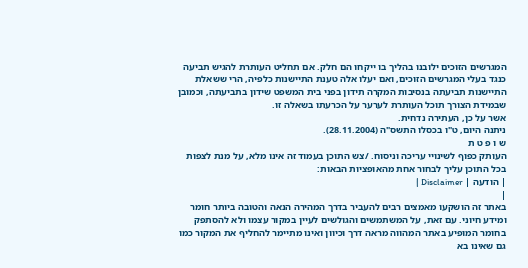המגרשים הזוכים ילובנו בהליך בו ייקחו הם חלק. אם תחליט העותרת להגיש תביעה כנגד בעלי המגרשים הזוכים, ואם יעלו אלה טענת התיישנות כלפיה, הרי ששאלת התיישנות תביעתה בנסיבות המקרה תידון בפני בית המשפט שידון בתביעתה, וכמובן שבמידת הצורך תוכל העותרת לערער על הכרעתו בשאלה זו.
אשר על כן, העתירה נדחית.
ניתנה היום, ט"ו בכסלו התשס"ה (28.11.2004).
ש ו פ ט ת
העותק כפוף לשינויי עריכה וניסוח. /צש התוכן בעמוד זה אינו מלא, על מנת לצפות בכל התוכן עליך לבחור אחת מהאופציות הבאות:
| הודעה | Disclaimer |
|
באתר זה הושקעו מאמצים רבים להעביר בדרך המהירה הנאה והטובה ביותר חומר ומידע חיוני. עם זאת, על המשתמשים והגולשים לעיין במקור עצמו ולא להסתפק בחומר המופיע באתר המהווה מראה דרך וכיוון ואינו מתיימר להחליף את המקור כמו גם שאינו בא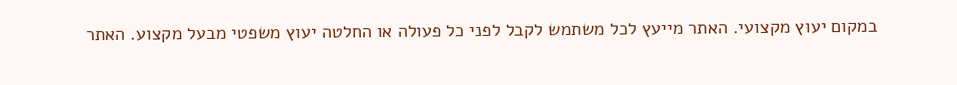במקום יעוץ מקצועי. האתר מייעץ לכל משתמש לקבל לפני כל פעולה או החלטה יעוץ משפטי מבעל מקצוע. האתר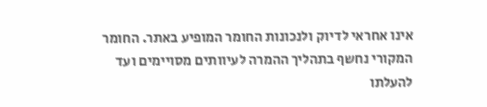אינו אחראי לדיוק ולנכונות החומר המופיע באתר. החומר המקורי נחשף בתהליך ההמרה לעיוותים מסויימים ועד להעלתו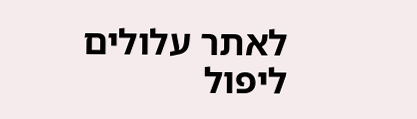לאתר עלולים ליפול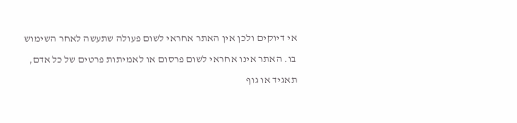אי דיוקים ולכן אין האתר אחראי לשום פעולה שתעשה לאחר השימוש בו. האתר אינו אחראי לשום פרסום או לאמיתות פרטים של כל אדם, תאגיד או גוף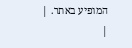המופיע באתר. |
|